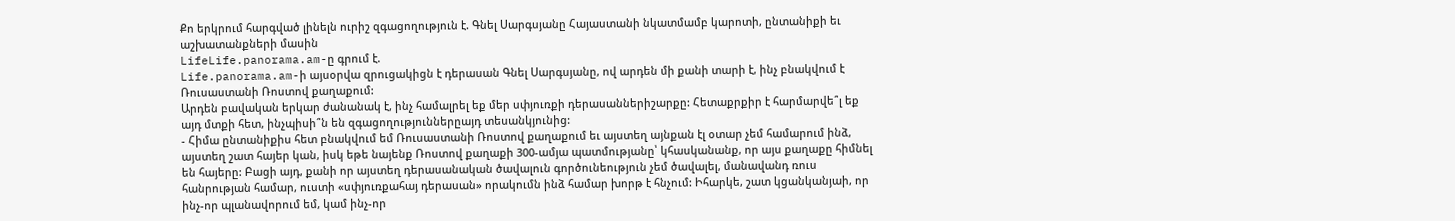Քո երկրում հարգված լինելն ուրիշ զգացողություն է. Գնել Սարգսյանը Հայաստանի նկատմամբ կարոտի, ընտանիքի եւ աշխատանքների մասին
LifeLife.panorama.am-ը գրում է.
Life.panorama.am-ի այսօրվա զրուցակիցն է դերասան Գնել Սարգսյանը, ով արդեն մի քանի տարի է, ինչ բնակվում է Ռուսաստանի Ռոստով քաղաքում:
Արդեն բավական երկար ժանանակ է, ինչ համալրել եք մեր սփյուռքի դերասաններիշարքը: Հետաքրքիր է հարմարվե՞լ եք այդ մտքի հետ, ինչպիսի՞ն են զգացողություններըայդ տեսանկյունից:
- Հիմա ընտանիքիս հետ բնակվում եմ Ռուսաստանի Ռոստով քաղաքում եւ այստեղ այնքան էլ օտար չեմ համարում ինձ, այստեղ շատ հայեր կան, իսկ եթե նայենք Ռոստով քաղաքի 300-ամյա պատմությանը՝ կհասկանանք, որ այս քաղաքը հիմնել են հայերը: Բացի այդ, քանի որ այստեղ դերասանական ծավալուն գործունեություն չեմ ծավալել, մանավանդ ռուս հանրության համար, ուստի «սփյուռքահայ դերասան» որակումն ինձ համար խորթ է հնչում: Իհարկե, շատ կցանկանյաի, որ ինչ-որ պլանավորում եմ, կամ ինչ-որ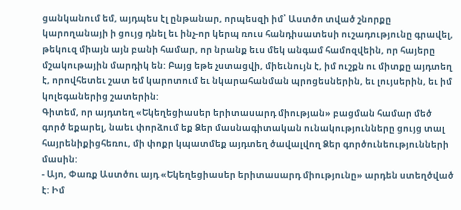ցանկանում եմ, այդպես էլ ընթանար, որպեսզի իմ՝ Աստծո տված շնորքը կարողանայի ի ցույց դնել եւ ինչ-որ կերպ ռուս հանդիսատեսի ուշադությունը գրավել, թեկուզ միայն այն բանի համար, որ նրանք եւս մեկ անգամ համոզվեին, որ հայերը մշակութային մարդիկ են: Բայց եթե չստացվի, միեւնույն է, իմ ուշքն ու միտքը այդտեղ է, որովհետեւ շատ եմ կարոտում եւ նկարահանման պրոցեսներին, եւ լույսերին, եւ իմ կոլեգաներից շատերին:
Գիտեմ, որ այդտեղ «Եկեղեցիասեր երիտասարդ միության» բացման համար մեծ գործ եքարել, նաեւ փորձում եք Ձեր մասնագիտական ունակությունները ցույց տալ հայրենիքիցհեռու, մի փոքր կպատմեք այդտեղ ծավալվող Ձեր գործունեությունների մասին:
- Այո, Փառք Աստծու այդ «Եկեղեցիասեր երիտասարդ միությունը» արդեն ստեղծված է: Իմ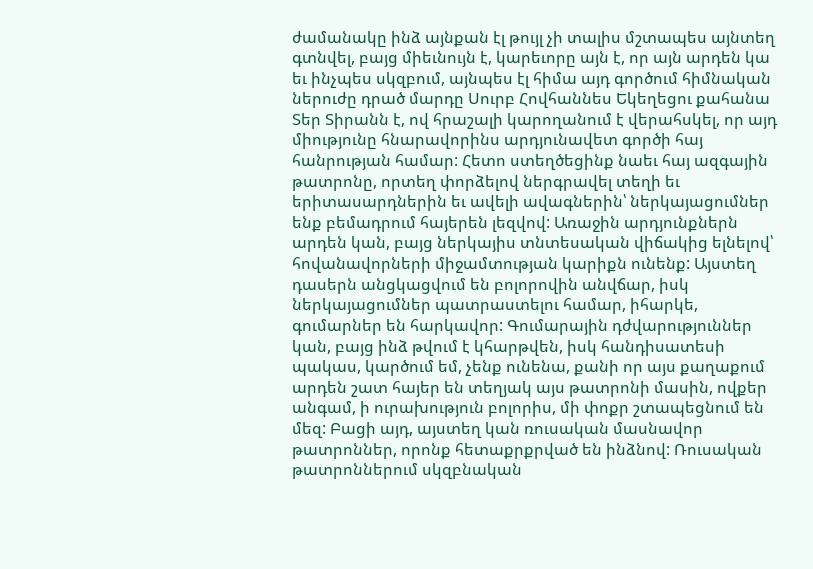ժամանակը ինձ այնքան էլ թույլ չի տալիս մշտապես այնտեղ գտնվել, բայց միեւնույն է, կարեւորը այն է, որ այն արդեն կա եւ ինչպես սկզբում, այնպես էլ հիմա այդ գործում հիմնական ներուժը դրած մարդը Սուրբ Հովհաննես Եկեղեցու քահանա Տեր Տիրանն է, ով հրաշալի կարողանում է վերահսկել, որ այդ միությունը հնարավորինս արդյունավետ գործի հայ հանրության համար: Հետո ստեղծեցինք նաեւ հայ ազգային թատրոնը, որտեղ փորձելով ներգրավել տեղի եւ երիտասարդներին եւ ավելի ավագներին՝ ներկայացումներ ենք բեմադրում հայերեն լեզվով: Առաջին արդյունքներն արդեն կան, բայց ներկայիս տնտեսական վիճակից ելնելով՝ հովանավորների միջամտության կարիքն ունենք: Այստեղ դասերն անցկացվում են բոլորովին անվճար, իսկ ներկայացումներ պատրաստելու համար, իհարկե, գումարներ են հարկավոր: Գումարային դժվարություններ կան, բայց ինձ թվում է կհարթվեն, իսկ հանդիսատեսի պակաս, կարծում եմ, չենք ունենա, քանի որ այս քաղաքում արդեն շատ հայեր են տեղյակ այս թատրոնի մասին, ովքեր անգամ, ի ուրախություն բոլորիս, մի փոքր շտապեցնում են մեզ: Բացի այդ, այստեղ կան ռուսական մասնավոր թատրոններ, որոնք հետաքրքրված են ինձնով: Ռուսական թատրոններում սկզբնական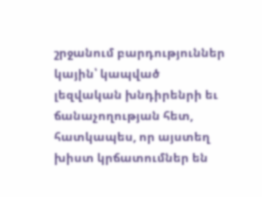շրջանում բարդություններ կային՝ կապված լեզվական խնդիրենրի եւ ճանաչողության հետ, հատկապես, որ այստեղ խիստ կրճատումներ են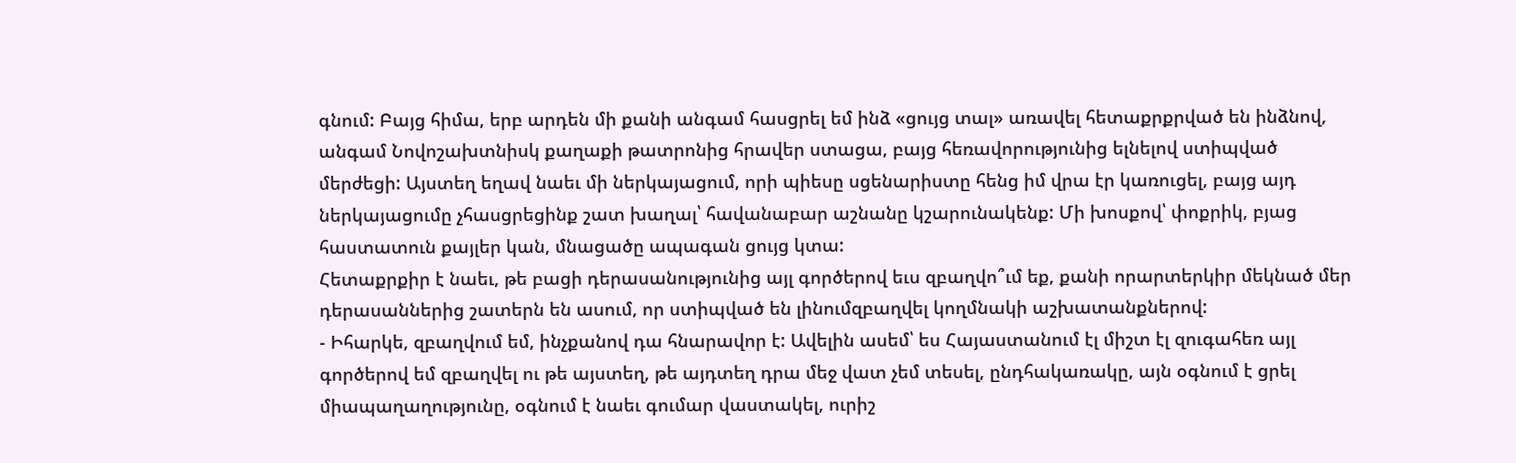գնում: Բայց հիմա, երբ արդեն մի քանի անգամ հասցրել եմ ինձ «ցույց տալ» առավել հետաքրքրված են ինձնով, անգամ Նովոշախտնիսկ քաղաքի թատրոնից հրավեր ստացա, բայց հեռավորությունից ելնելով ստիպված մերժեցի: Այստեղ եղավ նաեւ մի ներկայացում, որի պիեսը սցենարիստը հենց իմ վրա էր կառուցել, բայց այդ ներկայացումը չհասցրեցինք շատ խաղալ՝ հավանաբար աշնանը կշարունակենք: Մի խոսքով՝ փոքրիկ, բյաց հաստատուն քայլեր կան, մնացածը ապագան ցույց կտա:
Հետաքրքիր է նաեւ, թե բացի դերասանությունից այլ գործերով եւս զբաղվո՞ւմ եք, քանի որարտերկիր մեկնած մեր դերասաններից շատերն են ասում, որ ստիպված են լինումզբաղվել կողմնակի աշխատանքներով:
- Իհարկե, զբաղվում եմ, ինչքանով դա հնարավոր է: Ավելին ասեմ՝ ես Հայաստանում էլ միշտ էլ զուգահեռ այլ գործերով եմ զբաղվել ու թե այստեղ, թե այդտեղ դրա մեջ վատ չեմ տեսել, ընդհակառակը, այն օգնում է ցրել միապաղաղությունը, օգնում է նաեւ գումար վաստակել, ուրիշ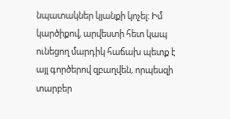նպատակներ կյանքի կոչել: Իմ կարծիքով, արվեստի հետ կապ ունեցող մարդիկ հաճախ պետք է այլ գործերով զբաղվեն, որպեսզի տարբեր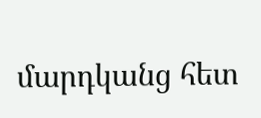մարդկանց հետ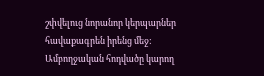շփվելուց նորանոր կերպարներ հավաքագրեն իրենց մեջ:
Ամբողջական հոդվածը կարող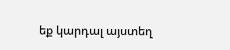եք կարդալ այստեղ